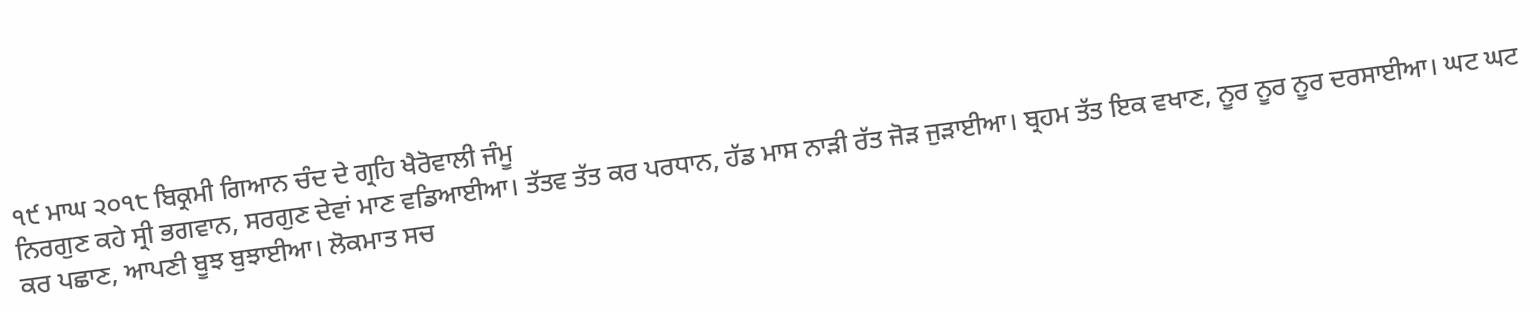੧੯ ਮਾਘ ੨੦੧੮ ਬਿਕ੍ਰਮੀ ਗਿਆਨ ਚੰਦ ਦੇ ਗ੍ਰਹਿ ਖੈਰੋਵਾਲੀ ਜੰਮੂ
ਨਿਰਗੁਣ ਕਹੇ ਸ੍ਰੀ ਭਗਵਾਨ, ਸਰਗੁਣ ਦੇਵਾਂ ਮਾਣ ਵਡਿਆਈਆ। ਤੱਤਵ ਤੱਤ ਕਰ ਪਰਧਾਨ, ਹੱਡ ਮਾਸ ਨਾੜੀ ਰੱਤ ਜੋੜ ਜੁੜਾਈਆ। ਬ੍ਰਹਮ ਤੱਤ ਇਕ ਵਖਾਣ, ਨੂਰ ਨੂਰ ਨੂਰ ਦਰਸਾਈਆ। ਘਟ ਘਟ ਕਰ ਪਛਾਣ, ਆਪਣੀ ਬੂਝ ਬੁਝਾਈਆ। ਲੋਕਮਾਤ ਸਚ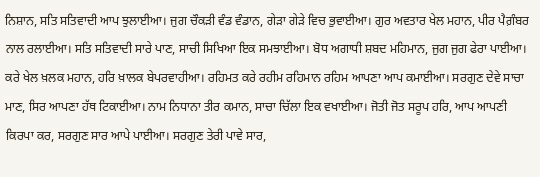ਨਿਸ਼ਾਨ, ਸਤਿ ਸਤਿਵਾਦੀ ਆਪ ਝੁਲਾਈਆ। ਜੁਗ ਚੌਕੜੀ ਵੰਡ ਵੰਡਾਨ, ਗੇੜਾ ਗੇੜੇ ਵਿਚ ਭੁਵਾਈਆ। ਗੁਰ ਅਵਤਾਰ ਖੇਲ ਮਹਾਨ, ਪੀਰ ਪੈਗ਼ੰਬਰ ਨਾਲ ਰਲਾਈਆ। ਸਤਿ ਸਤਿਵਾਦੀ ਸਾਰੇ ਪਾਣ, ਸਾਚੀ ਸਿਖਿਆ ਇਕ ਸਮਝਾਈਆ। ਬੋਧ ਅਗਾਧੀ ਸ਼ਬਦ ਮਹਿਮਾਨ, ਜੁਗ ਜੁਗ ਫੇਰਾ ਪਾਈਆ। ਕਰੇ ਖੇਲ ਖ਼ਲਕ ਮਹਾਨ, ਹਰਿ ਖ਼ਾਲਕ ਬੇਪਰਵਾਹੀਆ। ਰਹਿਮਤ ਕਰੇ ਰਹੀਮ ਰਹਿਮਾਨ ਰਹਿਮ ਆਪਣਾ ਆਪ ਕਮਾਈਆ। ਸਰਗੁਣ ਦੇਵੇ ਸਾਚਾ ਮਾਣ, ਸਿਰ ਆਪਣਾ ਹੱਥ ਟਿਕਾਈਆ। ਨਾਮ ਨਿਧਾਨਾ ਤੀਰ ਕਮਾਨ, ਸਾਚਾ ਚਿੱਲਾ ਇਕ ਵਖਾਈਆ। ਜੋਤੀ ਜੋਤ ਸਰੂਪ ਹਰਿ, ਆਪ ਆਪਣੀ ਕਿਰਪਾ ਕਰ, ਸਰਗੁਣ ਸਾਰ ਆਪੇ ਪਾਈਆ। ਸਰਗੁਣ ਤੇਰੀ ਪਾਵੇ ਸਾਰ,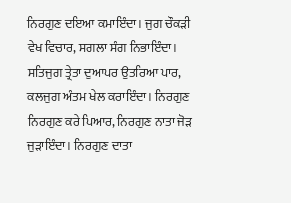ਨਿਰਗੁਣ ਦਇਆ ਕਮਾਇੰਦਾ। ਜੁਗ ਚੌਕੜੀ ਵੇਖ ਵਿਚਾਰ, ਸਗਲਾ ਸੰਗ ਨਿਭਾਇੰਦਾ। ਸਤਿਜੁਗ ਤ੍ਰੇਤਾ ਦੁਆਪਰ ਉਤਰਿਆ ਪਾਰ, ਕਲਜੁਗ ਅੰਤਮ ਖੇਲ ਕਰਾਇੰਦਾ। ਨਿਰਗੁਣ ਨਿਰਗੁਣ ਕਰੇ ਪਿਆਰ, ਨਿਰਗੁਣ ਨਾਤਾ ਜੋੜ ਜੁੜਾਇੰਦਾ। ਨਿਰਗੁਣ ਦਾਤਾ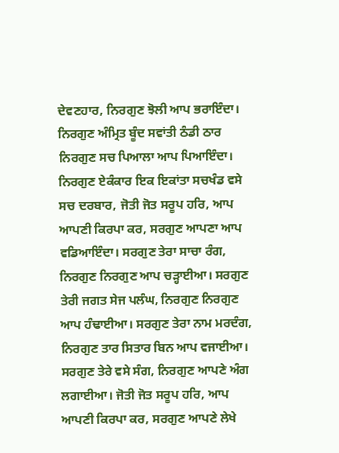ਦੇਵਣਹਾਰ, ਨਿਰਗੁਣ ਝੋਲੀ ਆਪ ਭਰਾਇੰਦਾ। ਨਿਰਗੁਣ ਅੰਮ੍ਰਿਤ ਬੂੰਦ ਸਵਾਂਤੀ ਠੰਡੀ ਠਾਰ ਨਿਰਗੁਣ ਸਚ ਪਿਆਲਾ ਆਪ ਪਿਆਇੰਦਾ। ਨਿਰਗੁਣ ਏਕੰਕਾਰ ਇਕ ਇਕਾਂਤਾ ਸਚਖੰਡ ਵਸੇ ਸਚ ਦਰਬਾਰ, ਜੋਤੀ ਜੋਤ ਸਰੂਪ ਹਰਿ, ਆਪ ਆਪਣੀ ਕਿਰਪਾ ਕਰ, ਸਰਗੁਣ ਆਪਣਾ ਆਪ ਵਡਿਆਇੰਦਾ। ਸਰਗੁਣ ਤੇਰਾ ਸਾਚਾ ਰੰਗ, ਨਿਰਗੁਣ ਨਿਰਗੁਣ ਆਪ ਚੜ੍ਹਾਈਆ। ਸਰਗੁਣ ਤੇਰੀ ਜਗਤ ਸੇਜ ਪਲੰਘ, ਨਿਰਗੁਣ ਨਿਰਗੁਣ ਆਪ ਹੰਢਾਈਆ। ਸਰਗੁਣ ਤੇਰਾ ਨਾਮ ਮਰਦੰਗ, ਨਿਰਗੁਣ ਤਾਰ ਸਿਤਾਰ ਬਿਨ ਆਪ ਵਜਾਈਆ। ਸਰਗੁਣ ਤੇਰੇ ਵਸੇ ਸੰਗ, ਨਿਰਗੁਣ ਆਪਣੇ ਅੰਗ ਲਗਾਈਆ। ਜੋਤੀ ਜੋਤ ਸਰੂਪ ਹਰਿ, ਆਪ ਆਪਣੀ ਕਿਰਪਾ ਕਰ, ਸਰਗੁਣ ਆਪਣੇ ਲੇਖੇ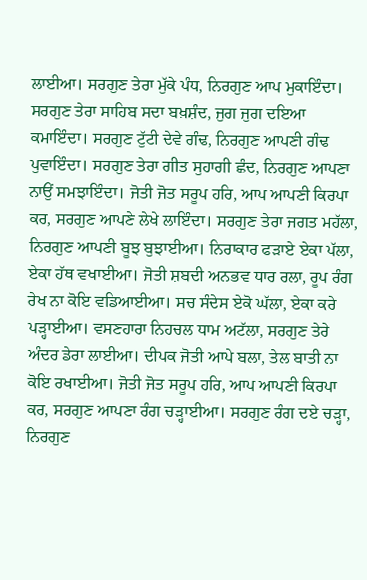ਲਾਈਆ। ਸਰਗੁਣ ਤੇਰਾ ਮੁੱਕੇ ਪੰਧ, ਨਿਰਗੁਣ ਆਪ ਮੁਕਾਇੰਦਾ। ਸਰਗੁਣ ਤੇਰਾ ਸਾਹਿਬ ਸਦਾ ਬਖ਼ਸ਼ੰਦ, ਜੁਗ ਜੁਗ ਦਇਆ ਕਮਾਇੰਦਾ। ਸਰਗੁਣ ਟੁੱਟੀ ਦੇਵੇ ਗੰਢ, ਨਿਰਗੁਣ ਆਪਣੀ ਗੰਢ ਪੁਵਾਇੰਦਾ। ਸਰਗੁਣ ਤੇਰਾ ਗੀਤ ਸੁਹਾਗੀ ਛੰਦ, ਨਿਰਗੁਣ ਆਪਣਾ ਨਾਉਂ ਸਮਝਾਇੰਦਾ। ਜੋਤੀ ਜੋਤ ਸਰੂਪ ਹਰਿ, ਆਪ ਆਪਣੀ ਕਿਰਪਾ ਕਰ, ਸਰਗੁਣ ਆਪਣੇ ਲੇਖੇ ਲਾਇੰਦਾ। ਸਰਗੁਣ ਤੇਰਾ ਜਗਤ ਮਹੱਲਾ, ਨਿਰਗੁਣ ਆਪਣੀ ਬੂਝ ਬੁਝਾਈਆ। ਨਿਰਾਕਾਰ ਫੜਾਏ ਏਕਾ ਪੱਲਾ, ਏਕਾ ਹੱਥ ਵਖਾਈਆ। ਜੋਤੀ ਸ਼ਬਦੀ ਅਨਭਵ ਧਾਰ ਰਲਾ, ਰੂਪ ਰੰਗ ਰੇਖ ਨਾ ਕੋਇ ਵਡਿਆਈਆ। ਸਚ ਸੰਦੇਸ ਏਕੋ ਘੱਲਾ, ਏਕਾ ਕਰੇ ਪੜ੍ਹਾਈਆ। ਵਸਣਹਾਰਾ ਨਿਹਚਲ ਧਾਮ ਅਟੱਲਾ, ਸਰਗੁਣ ਤੇਰੇ ਅੰਦਰ ਡੇਰਾ ਲਾਈਆ। ਦੀਪਕ ਜੋਤੀ ਆਪੇ ਬਲਾ, ਤੇਲ ਬਾਤੀ ਨਾ ਕੋਇ ਰਖਾਈਆ। ਜੋਤੀ ਜੋਤ ਸਰੂਪ ਹਰਿ, ਆਪ ਆਪਣੀ ਕਿਰਪਾ ਕਰ, ਸਰਗੁਣ ਆਪਣਾ ਰੰਗ ਚੜ੍ਹਾਈਆ। ਸਰਗੁਣ ਰੰਗ ਦਏ ਚੜ੍ਹਾ, ਨਿਰਗੁਣ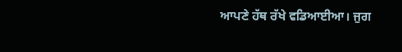ਆਪਣੇ ਹੱਥ ਰੱਖੇ ਵਡਿਆਈਆ। ਜੁਗ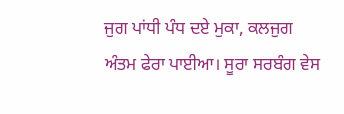ਜੁਗ ਪਾਂਧੀ ਪੰਧ ਦਏ ਮੁਕਾ, ਕਲਜੁਗ ਅੰਤਮ ਫੇਰਾ ਪਾਈਆ। ਸੂਰਾ ਸਰਬੰਗ ਵੇਸ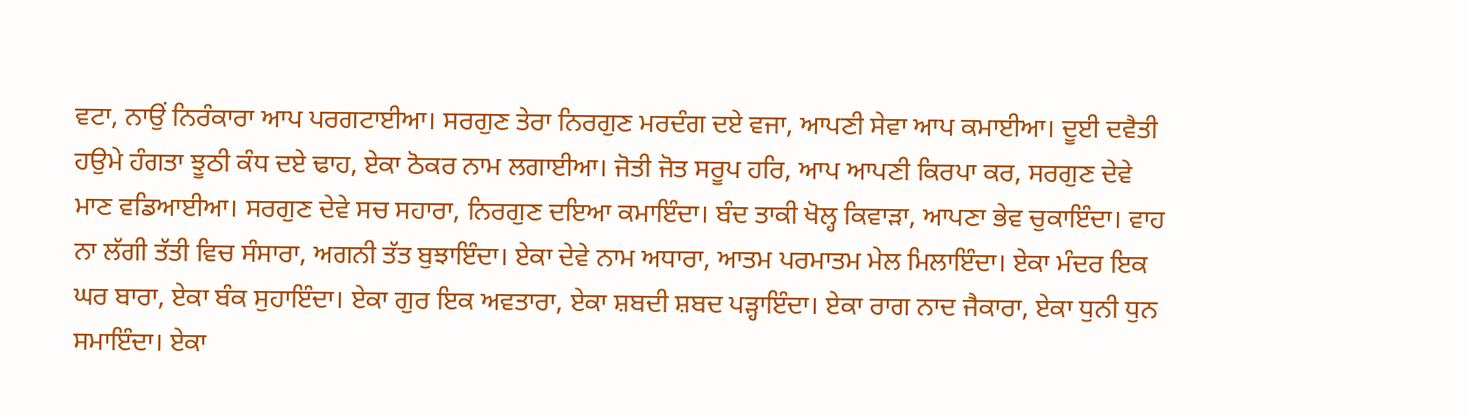ਵਟਾ, ਨਾਉਂ ਨਿਰੰਕਾਰਾ ਆਪ ਪਰਗਟਾਈਆ। ਸਰਗੁਣ ਤੇਰਾ ਨਿਰਗੁਣ ਮਰਦੰਗ ਦਏ ਵਜਾ, ਆਪਣੀ ਸੇਵਾ ਆਪ ਕਮਾਈਆ। ਦੂਈ ਦਵੈਤੀ ਹਉਮੇ ਹੰਗਤਾ ਝੂਠੀ ਕੰਧ ਦਏ ਢਾਹ, ਏਕਾ ਠੋਕਰ ਨਾਮ ਲਗਾਈਆ। ਜੋਤੀ ਜੋਤ ਸਰੂਪ ਹਰਿ, ਆਪ ਆਪਣੀ ਕਿਰਪਾ ਕਰ, ਸਰਗੁਣ ਦੇਵੇ ਮਾਣ ਵਡਿਆਈਆ। ਸਰਗੁਣ ਦੇਵੇ ਸਚ ਸਹਾਰਾ, ਨਿਰਗੁਣ ਦਇਆ ਕਮਾਇੰਦਾ। ਬੰਦ ਤਾਕੀ ਖੋਲ੍ਹ ਕਿਵਾੜਾ, ਆਪਣਾ ਭੇਵ ਚੁਕਾਇੰਦਾ। ਵਾਹ ਨਾ ਲੱਗੀ ਤੱਤੀ ਵਿਚ ਸੰਸਾਰਾ, ਅਗਨੀ ਤੱਤ ਬੁਝਾਇੰਦਾ। ਏਕਾ ਦੇਵੇ ਨਾਮ ਅਧਾਰਾ, ਆਤਮ ਪਰਮਾਤਮ ਮੇਲ ਮਿਲਾਇੰਦਾ। ਏਕਾ ਮੰਦਰ ਇਕ ਘਰ ਬਾਰਾ, ਏਕਾ ਬੰਕ ਸੁਹਾਇੰਦਾ। ਏਕਾ ਗੁਰ ਇਕ ਅਵਤਾਰਾ, ਏਕਾ ਸ਼ਬਦੀ ਸ਼ਬਦ ਪੜ੍ਹਾਇੰਦਾ। ਏਕਾ ਰਾਗ ਨਾਦ ਜੈਕਾਰਾ, ਏਕਾ ਧੁਨੀ ਧੁਨ ਸਮਾਇੰਦਾ। ਏਕਾ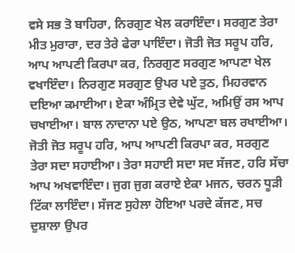ਵਸੇ ਸਭ ਤੋ ਬਾਹਿਰਾ, ਨਿਰਗੁਣ ਖੇਲ ਕਰਾਇੰਦਾ। ਸਰਗੁਣ ਤੇਰਾ ਮੀਤ ਮੁਰਾਰਾ, ਦਰ ਤੇਰੇ ਫੇਰਾ ਪਾਇੰਦਾ। ਜੋਤੀ ਜੋਤ ਸਰੂਪ ਹਰਿ, ਆਪ ਆਪਣੀ ਕਿਰਪਾ ਕਰ, ਨਿਰਗੁਣ ਸਰਗੁਣ ਆਪਣਾ ਖੇਲ ਵਖਾਇੰਦਾ। ਨਿਰਗੁਣ ਸਰਗੁਣ ਉਪਰ ਪਏ ਤੁਠ, ਮਿਹਰਵਾਨ ਦਇਆ ਕਮਾਈਆ। ਏਕਾ ਅੰਮ੍ਰਿਤ ਦੇਵੇ ਘੁੱਟ, ਅਮਿਉਂ ਰਸ ਆਪ ਚਖਾਈਆ। ਬਾਲ ਨਾਦਾਨਾ ਪਏ ਉਠ, ਆਪਣਾ ਬਲ ਰਖਾਈਆ। ਜੋਤੀ ਜੋਤ ਸਰੂਪ ਹਰਿ, ਆਪ ਆਪਣੀ ਕਿਰਪਾ ਕਰ, ਸਰਗੁਣ ਤੇਰਾ ਸਦਾ ਸਹਾਈਆ। ਤੇਰਾ ਸਹਾਈ ਸਦਾ ਸਦ ਸੱਜਣ, ਹਰਿ ਸੱਚਾ ਆਪ ਅਖਵਾਇੰਦਾ। ਜੁਗ ਜੁਗ ਕਰਾਏ ਏਕਾ ਮਜਨ, ਚਰਨ ਧੂੜੀ ਟਿੱਕਾ ਲਾਇੰਦਾ। ਸੱਜਣ ਸੁਹੇਲਾ ਹੋਇਆ ਪਰਦੇ ਕੱਜਣ, ਸਚ ਦੁਸ਼ਾਲਾ ਉਪਰ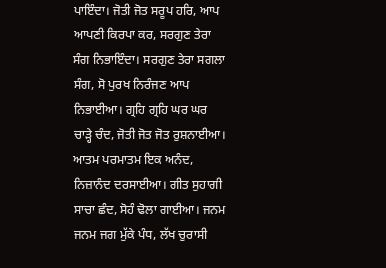ਪਾਇੰਦਾ। ਜੋਤੀ ਜੋਤ ਸਰੂਪ ਹਰਿ, ਆਪ ਆਪਣੀ ਕਿਰਪਾ ਕਰ, ਸਰਗੁਣ ਤੇਰਾ ਸੰਗ ਨਿਭਾਇੰਦਾ। ਸਰਗੁਣ ਤੇਰਾ ਸਗਲਾ ਸੰਗ, ਸੋ ਪੁਰਖ ਨਿਰੰਜਣ ਆਪ ਨਿਭਾਈਆ। ਗ੍ਰਹਿ ਗ੍ਰਹਿ ਘਰ ਘਰ ਚਾੜ੍ਹੇ ਚੰਦ, ਜੋਤੀ ਜੋਤ ਜੋਤ ਰੁਸ਼ਨਾਈਆ। ਆਤਮ ਪਰਮਾਤਮ ਇਕ ਅਨੰਦ, ਨਿਜ਼ਾਨੰਦ ਦਰਸਾਈਆ। ਗੀਤ ਸੁਹਾਗੀ ਸਾਚਾ ਛੰਦ, ਸੋਹੰ ਢੋਲਾ ਗਾਈਆ। ਜਨਮ ਜਨਮ ਜਗ ਮੁੱਕੇ ਪੰਧ, ਲੱਖ ਚੁਰਾਸੀ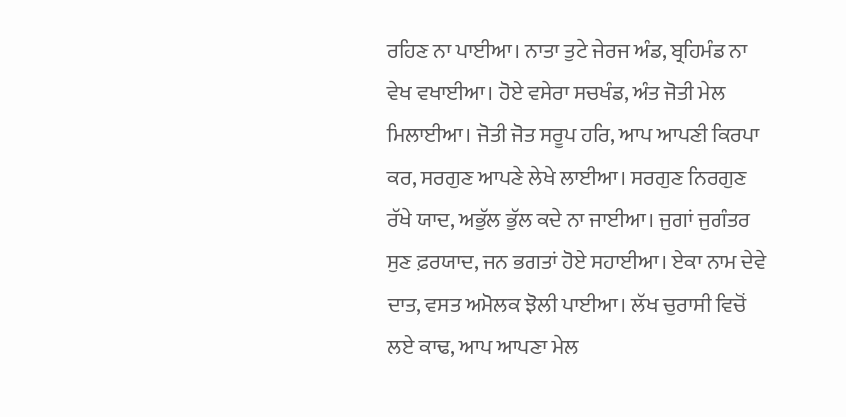ਰਹਿਣ ਨਾ ਪਾਈਆ। ਨਾਤਾ ਤੁਟੇ ਜੇਰਜ ਅੰਡ, ਬ੍ਰਹਿਮੰਡ ਨਾ ਵੇਖ ਵਖਾਈਆ। ਹੋਏ ਵਸੇਰਾ ਸਚਖੰਡ, ਅੰਤ ਜੋਤੀ ਮੇਲ ਮਿਲਾਈਆ। ਜੋਤੀ ਜੋਤ ਸਰੂਪ ਹਰਿ, ਆਪ ਆਪਣੀ ਕਿਰਪਾ ਕਰ, ਸਰਗੁਣ ਆਪਣੇ ਲੇਖੇ ਲਾਈਆ। ਸਰਗੁਣ ਨਿਰਗੁਣ ਰੱਖੇ ਯਾਦ, ਅਭੁੱਲ ਭੁੱਲ ਕਦੇ ਨਾ ਜਾਈਆ। ਜੁਗਾਂ ਜੁਗੰਤਰ ਸੁਣ ਫ਼ਰਯਾਦ, ਜਨ ਭਗਤਾਂ ਹੋਏ ਸਹਾਈਆ। ਏਕਾ ਨਾਮ ਦੇਵੇ ਦਾਤ, ਵਸਤ ਅਮੋਲਕ ਝੋਲੀ ਪਾਈਆ। ਲੱਖ ਚੁਰਾਸੀ ਵਿਚੋਂ ਲਏ ਕਾਢ, ਆਪ ਆਪਣਾ ਮੇਲ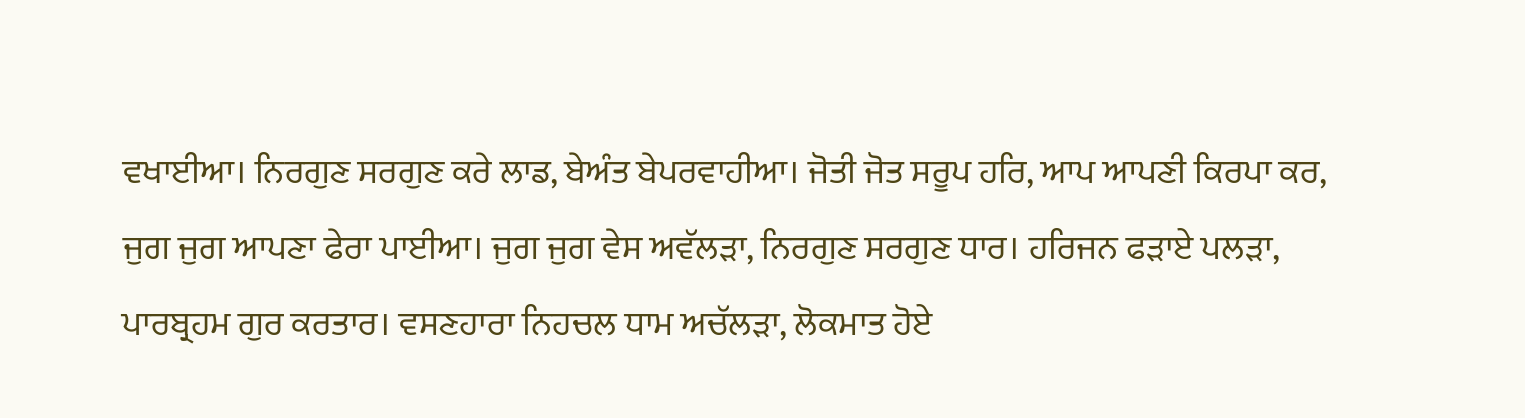ਵਖਾਈਆ। ਨਿਰਗੁਣ ਸਰਗੁਣ ਕਰੇ ਲਾਡ, ਬੇਅੰਤ ਬੇਪਰਵਾਹੀਆ। ਜੋਤੀ ਜੋਤ ਸਰੂਪ ਹਰਿ, ਆਪ ਆਪਣੀ ਕਿਰਪਾ ਕਰ, ਜੁਗ ਜੁਗ ਆਪਣਾ ਫੇਰਾ ਪਾਈਆ। ਜੁਗ ਜੁਗ ਵੇਸ ਅਵੱਲੜਾ, ਨਿਰਗੁਣ ਸਰਗੁਣ ਧਾਰ। ਹਰਿਜਨ ਫੜਾਏ ਪਲੜਾ, ਪਾਰਬ੍ਰਹਮ ਗੁਰ ਕਰਤਾਰ। ਵਸਣਹਾਰਾ ਨਿਹਚਲ ਧਾਮ ਅਚੱਲੜਾ, ਲੋਕਮਾਤ ਹੋਏ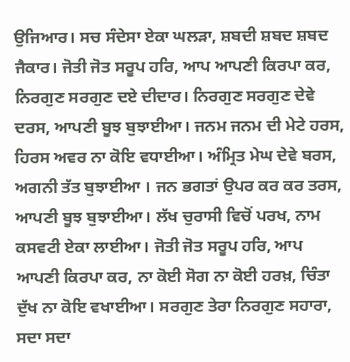ਉਜਿਆਰ। ਸਚ ਸੰਦੇਸਾ ਏਕਾ ਘਲੜਾ, ਸ਼ਬਦੀ ਸ਼ਬਦ ਸ਼ਬਦ ਜੈਕਾਰ। ਜੋਤੀ ਜੋਤ ਸਰੂਪ ਹਰਿ, ਆਪ ਆਪਣੀ ਕਿਰਪਾ ਕਰ, ਨਿਰਗੁਣ ਸਰਗੁਣ ਦਏ ਦੀਦਾਰ। ਨਿਰਗੁਣ ਸਰਗੁਣ ਦੇਵੇ ਦਰਸ, ਆਪਣੀ ਬੂਝ ਬੁਝਾਈਆ। ਜਨਮ ਜਨਮ ਦੀ ਮੇਟੇ ਹਰਸ, ਹਿਰਸ ਅਵਰ ਨਾ ਕੋਇ ਵਧਾਈਆ। ਅੰਮ੍ਰਿਤ ਮੇਘ ਦੇਵੇ ਬਰਸ, ਅਗਨੀ ਤੱਤ ਬੁਝਾਈਆ । ਜਨ ਭਗਤਾਂ ਉਪਰ ਕਰ ਕਰ ਤਰਸ, ਆਪਣੀ ਬੂਝ ਬੁਝਾਈਆ। ਲੱਖ ਚੁਰਾਸੀ ਵਿਚੋਂ ਪਰਖ, ਨਾਮ ਕਸਵਟੀ ਏਕਾ ਲਾਈਆ। ਜੋਤੀ ਜੋਤ ਸਰੂਪ ਹਰਿ, ਆਪ ਆਪਣੀ ਕਿਰਪਾ ਕਰ, ਨਾ ਕੋਈ ਸੋਗ ਨਾ ਕੋਈ ਹਰਖ਼, ਚਿੰਤਾ ਦੁੱਖ ਨਾ ਕੋਇ ਵਖਾਈਆ। ਸਰਗੁਣ ਤੇਰਾ ਨਿਰਗੁਣ ਸਹਾਰਾ, ਸਦਾ ਸਦਾ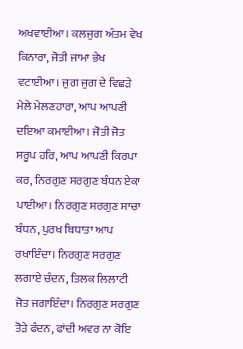ਅਖਵਾਈਆ। ਕਲਜੁਗ ਅੰਤਮ ਵੇਖ ਕਿਨਾਰਾ, ਜੋਤੀ ਜਾਮਾ ਭੇਖ ਵਟਾਈਆ। ਜੁਗ ਜੁਗ ਦੇ ਵਿਛੜੇ ਮੇਲੇ ਮੇਲਣਹਾਰਾ, ਆਪ ਆਪਣੀ ਦਇਆ ਕਮਾਈਆ। ਜੋਤੀ ਜੋਤ ਸਰੂਪ ਹਰਿ, ਆਪ ਆਪਣੀ ਕਿਰਪਾ ਕਰ, ਨਿਰਗੁਣ ਸਰਗੁਣ ਬੰਧਨ ਏਕਾ ਪਾਈਆ। ਨਿਰਗੁਣ ਸਰਗੁਣ ਸਾਚਾ ਬੰਧਨ, ਪੁਰਖ ਬਿਧਾਤਾ ਆਪ ਰਖਾਇੰਦਾ। ਨਿਰਗੁਣ ਸਰਗੁਣ ਲਗਾਏ ਚੰਦਨ, ਤਿਲਕ ਲਿਲਾਟੀ ਜੋਤ ਜਗਾਇੰਦਾ। ਨਿਰਗੁਣ ਸਰਗੁਣ ਤੋੜੇ ਫੰਦਨ, ਫਾਂਦੀ ਅਵਰ ਨਾ ਕੋਇ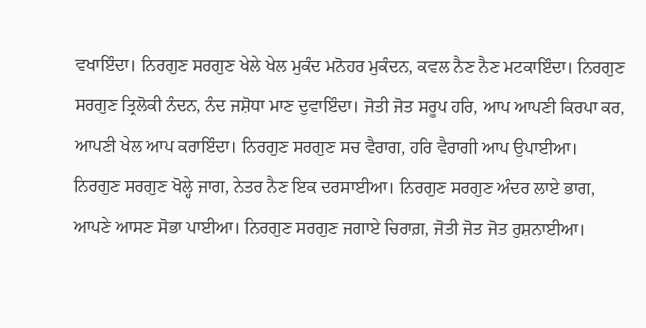ਵਖਾਇੰਦਾ। ਨਿਰਗੁਣ ਸਰਗੁਣ ਖੇਲੇ ਖੇਲ ਮੁਕੰਦ ਮਨੋਹਰ ਮੁਕੰਦਨ, ਕਵਲ ਨੈਣ ਨੈਣ ਮਟਕਾਇੰਦਾ। ਨਿਰਗੁਣ ਸਰਗੁਣ ਤ੍ਰਿਲੋਕੀ ਨੰਦਨ, ਨੰਦ ਜਸ਼ੋਧਾ ਮਾਣ ਦੁਵਾਇੰਦਾ। ਜੋਤੀ ਜੋਤ ਸਰੂਪ ਹਰਿ, ਆਪ ਆਪਣੀ ਕਿਰਪਾ ਕਰ, ਆਪਣੀ ਖੇਲ ਆਪ ਕਰਾਇੰਦਾ। ਨਿਰਗੁਣ ਸਰਗੁਣ ਸਚ ਵੈਰਾਗ, ਹਰਿ ਵੈਰਾਗੀ ਆਪ ਉਪਾਈਆ। ਨਿਰਗੁਣ ਸਰਗੁਣ ਖੋਲ੍ਹੇ ਜਾਗ, ਨੇਤਰ ਨੈਣ ਇਕ ਦਰਸਾਈਆ। ਨਿਰਗੁਣ ਸਰਗੁਣ ਅੰਦਰ ਲਾਏ ਭਾਗ, ਆਪਣੇ ਆਸਣ ਸੋਭਾ ਪਾਈਆ। ਨਿਰਗੁਣ ਸਰਗੁਣ ਜਗਾਏ ਚਿਰਾਗ਼, ਜੋਤੀ ਜੋਤ ਜੋਤ ਰੁਸ਼ਨਾਈਆ।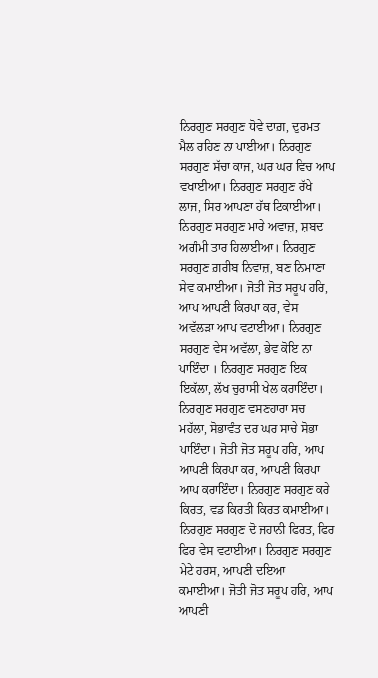ਨਿਰਗੁਣ ਸਰਗੁਣ ਧੋਵੇ ਦਾਗ਼, ਦੁਰਮਤ ਮੈਲ ਰਹਿਣ ਨਾ ਪਾਈਆ। ਨਿਰਗੁਣ ਸਰਗੁਣ ਸੱਚਾ ਕਾਜ, ਘਰ ਘਰ ਵਿਚ ਆਪ ਵਖਾਈਆ। ਨਿਰਗੁਣ ਸਰਗੁਣ ਰੱਖੇ ਲਾਜ, ਸਿਰ ਆਪਣਾ ਹੱਥ ਟਿਕਾਈਆ। ਨਿਰਗੁਣ ਸਰਗੁਣ ਮਾਰੇ ਅਵਾਜ਼, ਸ਼ਬਦ ਅਗੰਮੀ ਤਾਰ ਹਿਲਾਈਆ। ਨਿਰਗੁਣ ਸਰਗੁਣ ਗ਼ਰੀਬ ਨਿਵਾਜ਼, ਬਣ ਨਿਮਾਣਾ ਸੇਵ ਕਮਾਈਆ। ਜੋਤੀ ਜੋਤ ਸਰੂਪ ਹਰਿ, ਆਪ ਆਪਣੀ ਕਿਰਪਾ ਕਰ, ਵੇਸ ਅਵੱਲੜਾ ਆਪ ਵਟਾਈਆ। ਨਿਰਗੁਣ ਸਰਗੁਣ ਵੇਸ ਅਵੱਲਾ, ਭੇਵ ਕੋਇ ਨਾ ਪਾਇੰਦਾ । ਨਿਰਗੁਣ ਸਰਗੁਣ ਇਕ ਇਕੱਲਾ, ਲੱਖ ਚੁਰਾਸੀ ਖੇਲ ਕਰਾਇੰਦਾ। ਨਿਰਗੁਣ ਸਰਗੁਣ ਵਸਣਹਾਰਾ ਸਚ ਮਹੱਲਾ, ਸੋਭਾਵੰਤ ਦਰ ਘਰ ਸਾਚੇ ਸੋਭਾ ਪਾਇੰਦਾ। ਜੋਤੀ ਜੋਤ ਸਰੂਪ ਹਰਿ, ਆਪ ਆਪਣੀ ਕਿਰਪਾ ਕਰ, ਆਪਣੀ ਕਿਰਪਾ ਆਪ ਕਰਾਇੰਦਾ। ਨਿਰਗੁਣ ਸਰਗੁਣ ਕਰੇ ਕਿਰਤ, ਵਡ ਕਿਰਤੀ ਕਿਰਤ ਕਮਾਈਆ। ਨਿਰਗੁਣ ਸਰਗੁਣ ਦੋ ਜਹਾਨੀ ਫਿਰਤ, ਫਿਰ ਫਿਰ ਵੇਸ ਵਟਾਈਆ। ਨਿਰਗੁਣ ਸਰਗੁਣ ਮੇਟੇ ਹਰਸ, ਆਪਣੀ ਦਇਆ ਕਮਾਈਆ। ਜੋਤੀ ਜੋਤ ਸਰੂਪ ਹਰਿ, ਆਪ ਆਪਣੀ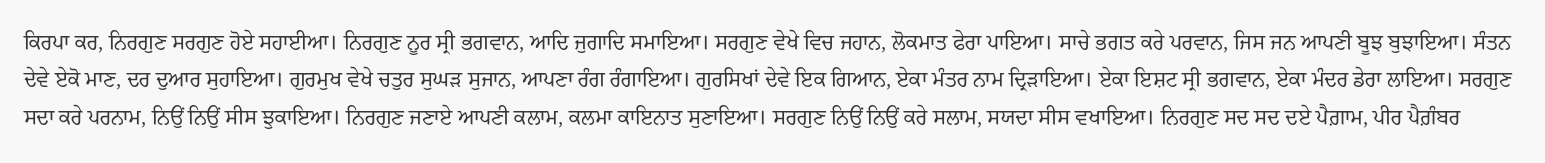ਕਿਰਪਾ ਕਰ, ਨਿਰਗੁਣ ਸਰਗੁਣ ਹੋਏ ਸਹਾਈਆ। ਨਿਰਗੁਣ ਨੂਰ ਸ੍ਰੀ ਭਗਵਾਨ, ਆਦਿ ਜੁਗਾਦਿ ਸਮਾਇਆ। ਸਰਗੁਣ ਵੇਖੇ ਵਿਚ ਜਹਾਨ, ਲੋਕਮਾਤ ਫੇਰਾ ਪਾਇਆ। ਸਾਚੇ ਭਗਤ ਕਰੇ ਪਰਵਾਨ, ਜਿਸ ਜਨ ਆਪਣੀ ਬੂਝ ਬੁਝਾਇਆ। ਸੰਤਨ ਦੇਵੇ ਏਕੋ ਮਾਣ, ਦਰ ਦੁਆਰ ਸੁਹਾਇਆ। ਗੁਰਮੁਖ ਵੇਖੇ ਚਤੁਰ ਸੁਘੜ ਸੁਜਾਨ, ਆਪਣਾ ਰੰਗ ਰੰਗਾਇਆ। ਗੁਰਸਿਖਾਂ ਦੇਵੇ ਇਕ ਗਿਆਨ, ਏਕਾ ਮੰਤਰ ਨਾਮ ਦ੍ਰਿੜਾਇਆ। ਏਕਾ ਇਸ਼ਟ ਸ੍ਰੀ ਭਗਵਾਨ, ਏਕਾ ਮੰਦਰ ਡੇਰਾ ਲਾਇਆ। ਸਰਗੁਣ ਸਦਾ ਕਰੇ ਪਰਨਾਮ, ਨਿਉਂ ਨਿਉਂ ਸੀਸ ਝੁਕਾਇਆ। ਨਿਰਗੁਣ ਜਣਾਏ ਆਪਣੀ ਕਲਾਮ, ਕਲਮਾ ਕਾਇਨਾਤ ਸੁਣਾਇਆ। ਸਰਗੁਣ ਨਿਉਂ ਨਿਉਂ ਕਰੇ ਸਲਾਮ, ਸਯਦਾ ਸੀਸ ਵਖਾਇਆ। ਨਿਰਗੁਣ ਸਦ ਸਦ ਦਏ ਪੈਗ਼ਾਮ, ਪੀਰ ਪੈਗ਼ੰਬਰ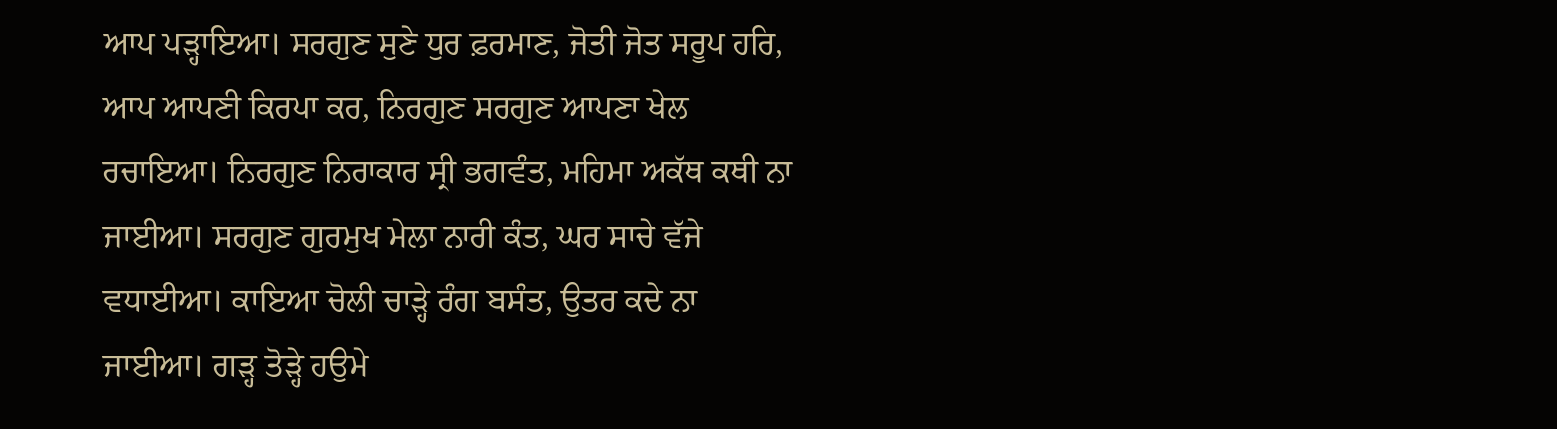ਆਪ ਪੜ੍ਹਾਇਆ। ਸਰਗੁਣ ਸੁਣੇ ਧੁਰ ਫ਼ਰਮਾਣ, ਜੋਤੀ ਜੋਤ ਸਰੂਪ ਹਰਿ, ਆਪ ਆਪਣੀ ਕਿਰਪਾ ਕਰ, ਨਿਰਗੁਣ ਸਰਗੁਣ ਆਪਣਾ ਖੇਲ ਰਚਾਇਆ। ਨਿਰਗੁਣ ਨਿਰਾਕਾਰ ਸ੍ਰੀ ਭਗਵੰਤ, ਮਹਿਮਾ ਅਕੱਥ ਕਥੀ ਨਾ ਜਾਈਆ। ਸਰਗੁਣ ਗੁਰਮੁਖ ਮੇਲਾ ਨਾਰੀ ਕੰਤ, ਘਰ ਸਾਚੇ ਵੱਜੇ ਵਧਾਈਆ। ਕਾਇਆ ਚੋਲੀ ਚਾੜ੍ਹੇ ਰੰਗ ਬਸੰਤ, ਉਤਰ ਕਦੇ ਨਾ ਜਾਈਆ। ਗੜ੍ਹ ਤੋੜ੍ਹੇ ਹਉਮੇ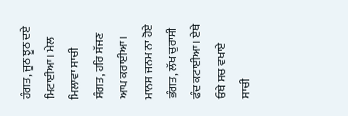ਹੰਗਤ, ਜੂਠ ਝੂਠ ਦਏ ਮਿਟਾਈਆ। ਮੇਲ ਮਿਲਾਵਾ ਸਾਚੀ ਸੰਗਤ, ਹਰਿ ਸੱਜਣ ਆਪ ਕਰਾਈਆ। ਮਾਨਸ ਜਨਮ ਨਾ ਹੋਏ ਭੰਗਤ, ਲੱਖ ਚੁਰਾਸੀ ਫੰਦ ਕਟਾਈਆ। ਏਥੇ ਓਥੇ ਸਚ ਵਖਾਏ ਸਾਚੀ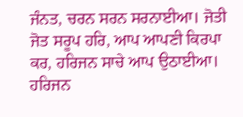ਜੰਨਤ, ਚਰਨ ਸਰਨ ਸਰਨਾਈਆ। ਜੋਤੀ ਜੋਤ ਸਰੂਪ ਹਰਿ, ਆਪ ਆਪਣੀ ਕਿਰਪਾ ਕਰ, ਹਰਿਜਨ ਸਾਚੇ ਆਪ ਉਠਾਈਆ। ਹਰਿਜਨ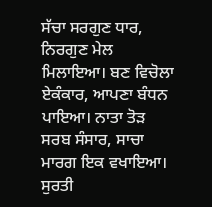ਸੱਚਾ ਸਰਗੁਣ ਧਾਰ, ਨਿਰਗੁਣ ਮੇਲ ਮਿਲਾਇਆ। ਬਣ ਵਿਚੋਲਾ ਏਕੰਕਾਰ, ਆਪਣਾ ਬੰਧਨ ਪਾਇਆ। ਨਾਤਾ ਤੋੜ ਸਰਬ ਸੰਸਾਰ, ਸਾਚਾ ਮਾਰਗ ਇਕ ਵਖਾਇਆ। ਸੁਰਤੀ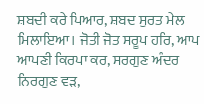ਸ਼ਬਦੀ ਕਰੇ ਪਿਆਰ, ਸ਼ਬਦ ਸੁਰਤ ਮੇਲ ਮਿਲਾਇਆ। ਜੋਤੀ ਜੋਤ ਸਰੂਪ ਹਰਿ, ਆਪ ਆਪਣੀ ਕਿਰਪਾ ਕਰ, ਸਰਗੁਣ ਅੰਦਰ ਨਿਰਗੁਣ ਵੜ,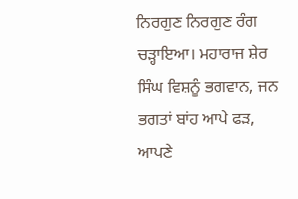ਨਿਰਗੁਣ ਨਿਰਗੁਣ ਰੰਗ ਚੜ੍ਹਾਇਆ। ਮਹਾਰਾਜ ਸ਼ੇਰ ਸਿੰਘ ਵਿਸ਼ਨੂੰ ਭਗਵਾਨ, ਜਨ ਭਗਤਾਂ ਬਾਂਹ ਆਪੇ ਫੜ, ਆਪਣੇ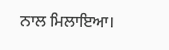ਨਾਲ ਮਿਲਾਇਆ।